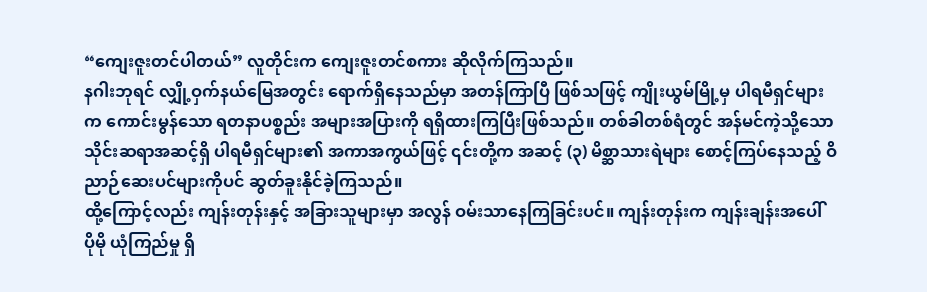“ကျေးဇူးတင်ပါတယ်” လူတိုင်းက ကျေးဇူးတင်စကား ဆိုလိုက်ကြသည်။
နဂါးဘုရင် လျှို့ဝှက်နယ်မြေအတွင်း ရောက်ရှိနေသည်မှာ အတန်ကြာပြီ ဖြစ်သဖြင့် ကျိုးယွမ်မြို့မှ ပါရမီရှင်များက ကောင်းမွန်သော ရတနာပစ္စည်း အများအပြားကို ရရှိထားကြပြီးဖြစ်သည်။ တစ်ခါတစ်ရံတွင် အန်မင်ကဲ့သို့သော သိုင်းဆရာအဆင့်ရှိ ပါရမီရှင်များ၏ အကာအကွယ်ဖြင့် ၎င်းတို့က အဆင့် (၃) မိစ္ဆာသားရဲများ စောင့်ကြပ်နေသည့် ဝိညာဉ်ဆေးပင်များကိုပင် ဆွတ်ခူးနိုင်ခဲ့ကြသည်။
ထို့ကြောင့်လည်း ကျန်းတုန်းနှင့် အခြားသူများမှာ အလွန် ဝမ်းသာနေကြခြင်းပင်။ ကျန်းတုန်းက ကျန်းချန်းအပေါ် ပိုမို ယုံကြည်မှု ရှိ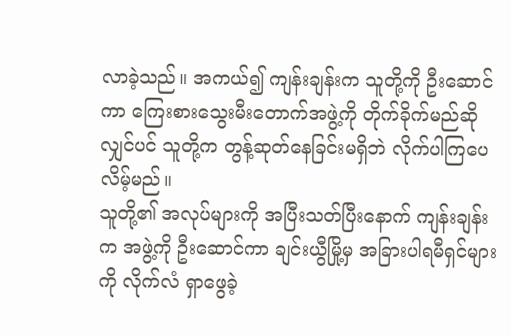လာခဲ့သည်။ အကယ်၍ ကျန်းချန်းက သူတို့ကို ဦးဆောင်ကာ ကြေးစားသွေးမီးတောက်အဖွဲ့ကို တိုက်ခိုက်မည်ဆိုလျှင်ပင် သူတို့က တွန့်ဆုတ်နေခြင်းမရှိဘဲ လိုက်ပါကြပေလိမ့်မည်။
သူတို့၏ အလုပ်များကို အပြီးသတ်ပြီးနောက် ကျန်းချန်းက အဖွဲ့ကို ဦးဆောင်ကာ ချင်းယွီမြို့မှ အခြားပါရမီရှင်များကို လိုက်လံ ရှာဖွေခဲ့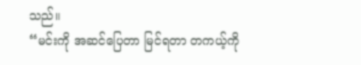သည်။
“မင်းကို အဆင်ပြေတာ မြင်ရတာ တကယ့်ကို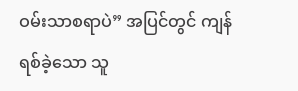ဝမ်းသာစရာပဲ” အပြင်တွင် ကျန်ရစ်ခဲ့သော သူ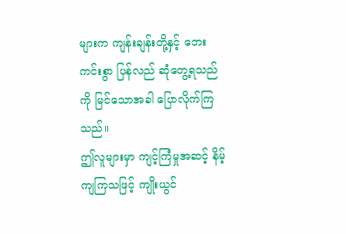များက ကျန်းချန်းတို့နှင့် ဘေးကင်းစွာ ပြန်လည် ဆုံတွေ့ရသည်ကို မြင်သောအခါ ပြောလိုက်ကြသည်။
ဤလူများမှာ ကျင့်ကြံမှုအဆင့် နိမ့်ကျကြသဖြင့် ကျိုးယွင်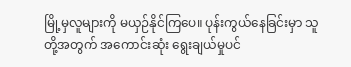မြို့မှလူများကို မယှဉ်နိုင်ကြပေ။ ပုန်းကွယ်နေခြင်းမှာ သူတို့အတွက် အကောင်းဆုံး ရွေးချယ်မှုပင်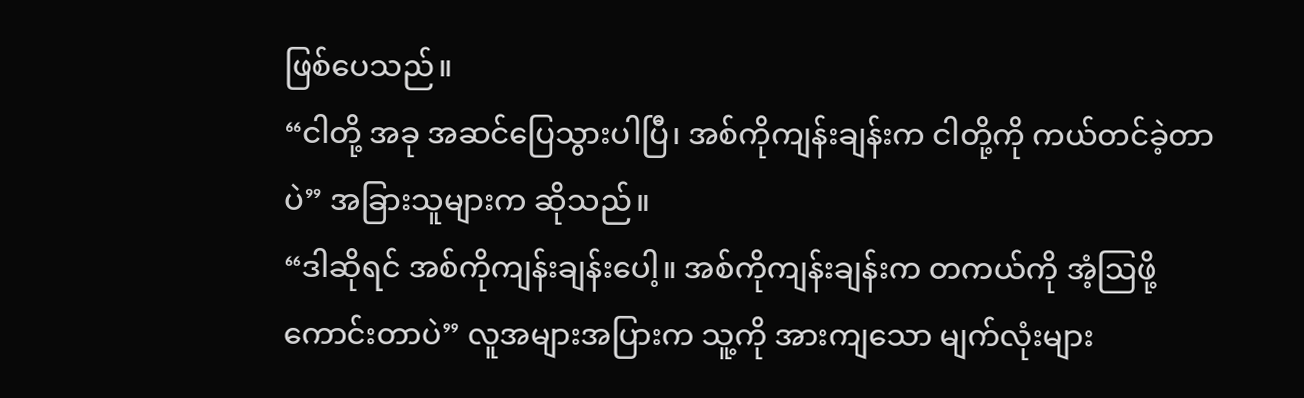ဖြစ်ပေသည်။
“ငါတို့ အခု အဆင်ပြေသွားပါပြီ၊ အစ်ကိုကျန်းချန်းက ငါတို့ကို ကယ်တင်ခဲ့တာပဲ” အခြားသူများက ဆိုသည်။
“ဒါဆိုရင် အစ်ကိုကျန်းချန်းပေါ့။ အစ်ကိုကျန်းချန်းက တကယ်ကို အံ့ဩဖို့ ကောင်းတာပဲ” လူအများအပြားက သူ့ကို အားကျသော မျက်လုံးများ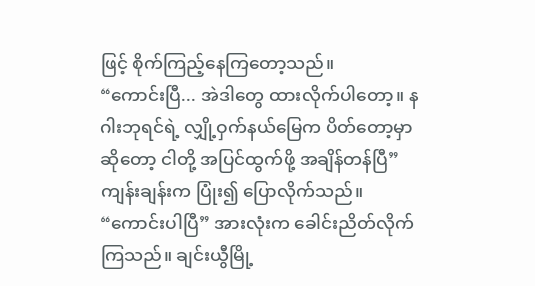ဖြင့် စိုက်ကြည့်နေကြတော့သည်။
“ကောင်းပြီ... အဲဒါတွေ ထားလိုက်ပါတော့။ နဂါးဘုရင်ရဲ့ လျှို့ဝှက်နယ်မြေက ပိတ်တော့မှာဆိုတော့ ငါတို့ အပြင်ထွက်ဖို့ အချိန်တန်ပြီ” ကျန်းချန်းက ပြုံး၍ ပြောလိုက်သည်။
“ကောင်းပါပြီ” အားလုံးက ခေါင်းညိတ်လိုက်ကြသည်။ ချင်းယွီမြို့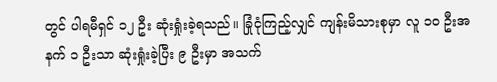တွင် ပါရမီရှင် ၁၂ ဦး ဆုံးရှုံးခဲ့ရသည်။ ခြုံငုံကြည့်လျှင် ကျန်းမိသားစုမှာ လူ ၁၀ ဦးအနက် ၁ ဦးသာ ဆုံးရှုံးခဲ့ပြီး ၉ ဦးမှာ အသက်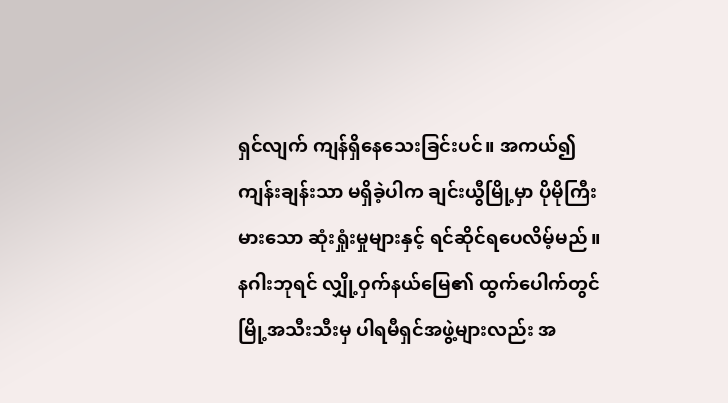ရှင်လျက် ကျန်ရှိနေသေးခြင်းပင်။ အကယ်၍ ကျန်းချန်းသာ မရှိခဲ့ပါက ချင်းယွီမြို့မှာ ပိုမိုကြီးမားသော ဆုံးရှုံးမှုများနှင့် ရင်ဆိုင်ရပေလိမ့်မည်။
နဂါးဘုရင် လျှို့ဝှက်နယ်မြေ၏ ထွက်ပေါက်တွင် မြို့အသီးသီးမှ ပါရမီရှင်အဖွဲ့များလည်း အ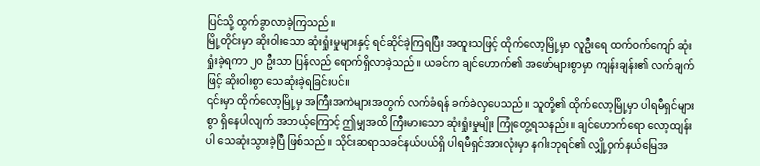ပြင်သို့ ထွက်ခွာလာခဲ့ကြသည်။
မြို့တိုင်းမှာ ဆိုးဝါးသော ဆုံးရှုံးမှုများနှင့် ရင်ဆိုင်ခဲ့ကြရပြီး အထူးသဖြင့် ထိုက်လော့မြို့မှာ လူဦးရေ ထက်ဝက်ကျော် ဆုံးရှုံးခဲ့ရကာ ၂၀ ဦးသာ ပြန်လည် ရောက်ရှိလာခဲ့သည်။ ယခင်က ချင်ဟောက်၏ အဖော်များစွာမှာ ကျန်းချန်း၏ လက်ချက်ဖြင့် ဆိုးဝါးစွာ သေဆုံးခဲ့ရခြင်းပင်။
၎င်းမှာ ထိုက်လော့မြို့မှ အကြီးအကဲများအတွက် လက်ခံရန် ခက်ခဲလှပေသည်။ သူတို့၏ ထိုက်လော့မြို့မှာ ပါရမီရှင်များစွာ ရှိနေပါလျက် အဘယ့်ကြောင့် ဤမျှအထိ ကြီးမားသော ဆုံးရှုံးမှုမျိုး ကြုံတွေ့ရသနည်း။ ချင်ဟောက်ရော လော့ထျန်းပါ သေဆုံးသွားခဲ့ပြီ ဖြစ်သည်။ သိုင်းဆရာသခင်နယ်ပယ်ရှိ ပါရမီရှင်အားလုံးမှာ နဂါးဘုရင်၏ လျှို့ဝှက်နယ်မြေအ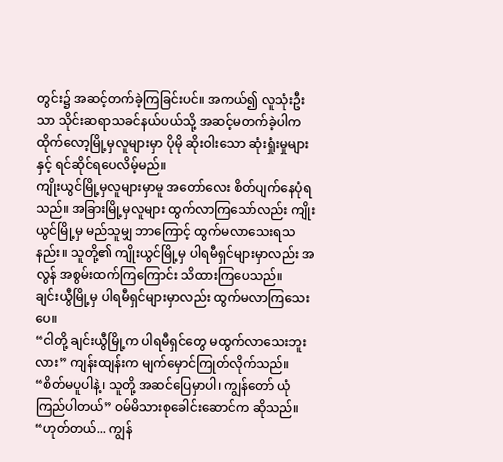တွင်း၌ အဆင့်တက်ခဲ့ကြခြင်းပင်။ အကယ်၍ လူသုံးဦးသာ သိုင်းဆရာသခင်နယ်ပယ်သို့ အဆင့်မတက်ခဲ့ပါက ထိုက်လော့မြို့မှလူများမှာ ပိုမို ဆိုးဝါးသော ဆုံးရှုံးမှုများနှင့် ရင်ဆိုင်ရပေလိမ့်မည်။
ကျိုးယွင်မြို့မှလူများမှာမူ အတော်လေး စိတ်ပျက်နေပုံရသည်။ အခြားမြို့မှလူများ ထွက်လာကြသော်လည်း ကျိုးယွင်မြို့မှ မည်သူမျှ ဘာကြောင့် ထွက်မလာသေးရသနည်း။ သူတို့၏ ကျိုးယွင်မြို့မှ ပါရမီရှင်များမှာလည်း အလွန် အစွမ်းထက်ကြကြောင်း သိထားကြပေသည်။
ချင်းယွီမြို့မှ ပါရမီရှင်များမှာလည်း ထွက်မလာကြသေးပေ။
“ငါတို့ ချင်းယွီမြို့က ပါရမီရှင်တွေ မထွက်လာသေးဘူးလား” ကျန်းထျန်းက မျက်မှောင်ကြုတ်လိုက်သည်။
“စိတ်မပူပါနဲ့၊ သူတို့ အဆင်ပြေမှာပါ၊ ကျွန်တော် ယုံကြည်ပါတယ်” ဝမ်မိသားစုခေါင်းဆောင်က ဆိုသည်။
“ဟုတ်တယ်... ကျွန်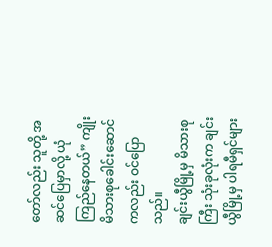တော်လည်း သူတို့ အဆင်ပြေမှာလို့ ယုံကြည်နေတယ်” ကျိုးမိသားစုခေါင်းဆောင်ကလည်း ဝင်ပြောသည်။
ချင်းယွီမြို့မှ မိသားစုကြီး သုံးခုလုံးက ချင်းယွီမြို့မှ ပါရမီရှင်များ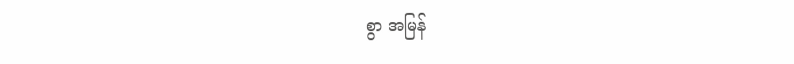စွာ အမြန်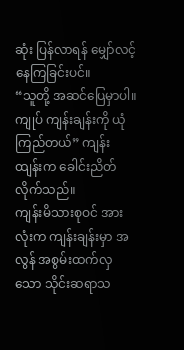ဆုံး ပြန်လာရန် မျှော်လင့်နေကြခြင်းပင်။
“သူတို့ အဆင်ပြေမှာပါ။ ကျုပ် ကျန်းချန်းကို ယုံကြည်တယ်” ကျန်းထျန်းက ခေါင်းညိတ်လိုက်သည်။
ကျန်းမိသားစုဝင် အားလုံးက ကျန်းချန်းမှာ အလွန် အစွမ်းထက်လှသော သိုင်းဆရာသ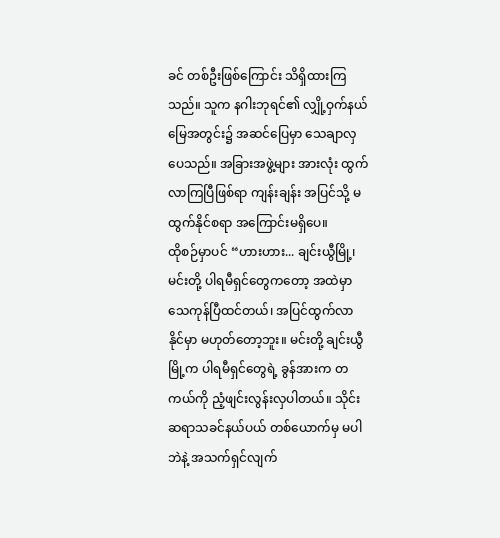ခင် တစ်ဦးဖြစ်ကြောင်း သိရှိထားကြသည်။ သူက နဂါးဘုရင်၏ လျှို့ဝှက်နယ်မြေအတွင်း၌ အဆင်ပြေမှာ သေချာလှပေသည်။ အခြားအဖွဲ့များ အားလုံး ထွက်လာကြပြီဖြစ်ရာ ကျန်းချန်း အပြင်သို့ မထွက်နိုင်စရာ အကြောင်းမရှိပေ။
ထိုစဉ်မှာပင် “ဟားဟား... ချင်းယွီမြို့၊ မင်းတို့ ပါရမီရှင်တွေကတော့ အထဲမှာ သေကုန်ပြီထင်တယ်၊ အပြင်ထွက်လာနိုင်မှာ မဟုတ်တော့ဘူး။ မင်းတို့ ချင်းယွီမြို့က ပါရမီရှင်တွေရဲ့ ခွန်အားက တကယ်ကို ညံ့ဖျင်းလွန်းလှပါတယ်။ သိုင်းဆရာသခင်နယ်ပယ် တစ်ယောက်မှ မပါဘဲနဲ့ အသက်ရှင်လျက်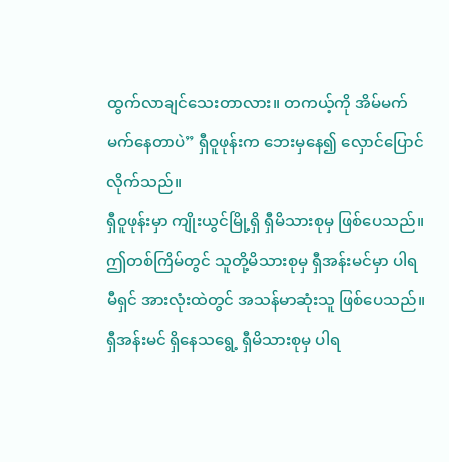ထွက်လာချင်သေးတာလား။ တကယ့်ကို အိမ်မက်မက်နေတာပဲ” ရှီဝူဖုန်းက ဘေးမှနေ၍ လှောင်ပြောင်လိုက်သည်။
ရှီဝူဖုန်းမှာ ကျိုးယွင်မြို့ရှိ ရှီမိသားစုမှ ဖြစ်ပေသည်။ ဤတစ်ကြိမ်တွင် သူတို့မိသားစုမှ ရှီအန်းမင်မှာ ပါရမီရှင် အားလုံးထဲတွင် အသန်မာဆုံးသူ ဖြစ်ပေသည်။ ရှီအန်းမင် ရှိနေသရွေ့ ရှီမိသားစုမှ ပါရ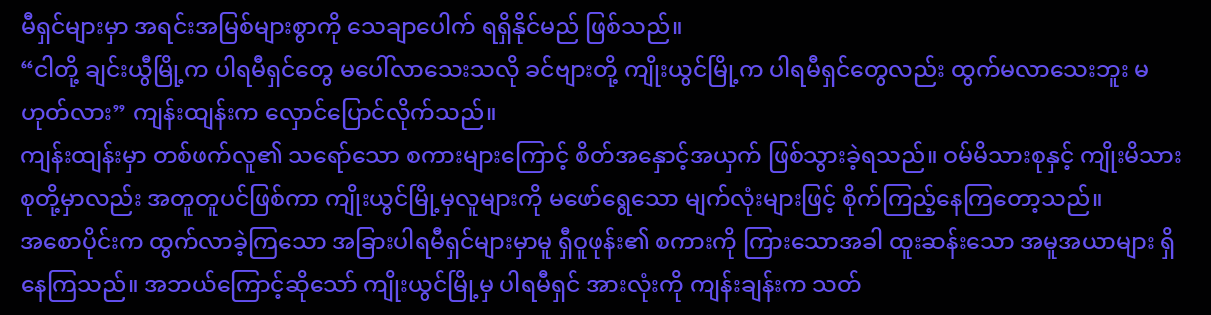မီရှင်များမှာ အရင်းအမြစ်များစွာကို သေချာပေါက် ရရှိနိုင်မည် ဖြစ်သည်။
“ငါတို့ ချင်းယွီမြို့က ပါရမီရှင်တွေ မပေါ်လာသေးသလို ခင်ဗျားတို့ ကျိုးယွင်မြို့က ပါရမီရှင်တွေလည်း ထွက်မလာသေးဘူး မဟုတ်လား” ကျန်းထျန်းက လှောင်ပြောင်လိုက်သည်။
ကျန်းထျန်းမှာ တစ်ဖက်လူ၏ သရော်သော စကားများကြောင့် စိတ်အနှောင့်အယှက် ဖြစ်သွားခဲ့ရသည်။ ဝမ်မိသားစုနှင့် ကျိုးမိသားစုတို့မှာလည်း အတူတူပင်ဖြစ်ကာ ကျိုးယွင်မြို့မှလူများကို မဖော်ရွေသော မျက်လုံးများဖြင့် စိုက်ကြည့်နေကြတော့သည်။
အစောပိုင်းက ထွက်လာခဲ့ကြသော အခြားပါရမီရှင်များမှာမူ ရှီဝူဖုန်း၏ စကားကို ကြားသောအခါ ထူးဆန်းသော အမူအယာများ ရှိနေကြသည်။ အဘယ်ကြောင့်ဆိုသော် ကျိုးယွင်မြို့မှ ပါရမီရှင် အားလုံးကို ကျန်းချန်းက သတ်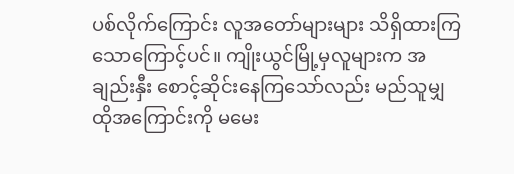ပစ်လိုက်ကြောင်း လူအတော်များများ သိရှိထားကြသောကြောင့်ပင်။ ကျိုးယွင်မြို့မှလူများက အချည်းနှီး စောင့်ဆိုင်းနေကြသော်လည်း မည်သူမျှ ထိုအကြောင်းကို မမေး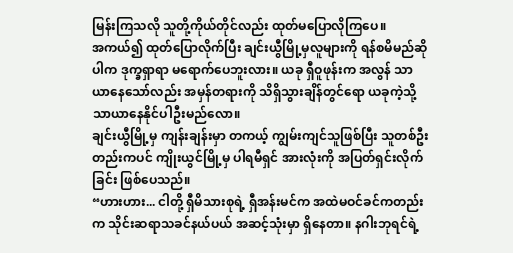မြန်းကြသလို သူတို့ကိုယ်တိုင်လည်း ထုတ်မပြောလိုကြပေ။
အကယ်၍ ထုတ်ပြောလိုက်ပြီး ချင်းယွီမြို့မှလူများကို ရန်စမိမည်ဆိုပါက ဒုက္ခရှာရာ မရောက်ပေဘူးလား။ ယခု ရှီဝူဖုန်းက အလွန် သာယာနေသော်လည်း အမှန်တရားကို သိရှိသွားချိန်တွင်ရော ယခုကဲ့သို့ သာယာနေနိုင်ပါဦးမည်လော။
ချင်းယွီမြို့မှ ကျန်းချန်းမှာ တကယ့် ကျွမ်းကျင်သူဖြစ်ပြီး သူတစ်ဦးတည်းကပင် ကျိုးယွင်မြို့မှ ပါရမီရှင် အားလုံးကို အပြတ်ရှင်းလိုက်ခြင်း ဖြစ်ပေသည်။
“ဟားဟား... ငါတို့ ရှီမိသားစုရဲ့ ရှီအန်းမင်က အထဲမဝင်ခင်ကတည်းက သိုင်းဆရာသခင်နယ်ပယ် အဆင့်သုံးမှာ ရှိနေတာ။ နဂါးဘုရင်ရဲ့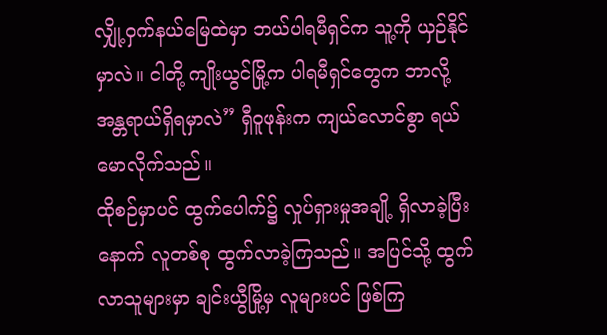လျှို့ဝှက်နယ်မြေထဲမှာ ဘယ်ပါရမီရှင်က သူ့ကို ယှဉ်နိုင်မှာလဲ။ ငါတို့ ကျိုးယွင်မြို့က ပါရမီရှင်တွေက ဘာလို့ အန္တရာယ်ရှိရမှာလဲ” ရှီဝူဖုန်းက ကျယ်လောင်စွာ ရယ်မောလိုက်သည်။
ထိုစဉ်မှာပင် ထွက်ပေါက်၌ လှုပ်ရှားမှုအချို့ ရှိလာခဲ့ပြီးနောက် လူတစ်စု ထွက်လာခဲ့ကြသည်။ အပြင်သို့ ထွက်လာသူများမှာ ချင်းယွီမြို့မှ လူများပင် ဖြစ်ကြ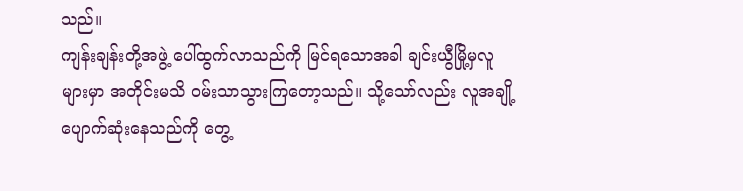သည်။
ကျန်းချန်းတို့အဖွဲ့ ပေါ်ထွက်လာသည်ကို မြင်ရသောအခါ ချင်းယွီမြို့မှလူများမှာ အတိုင်းမသိ ဝမ်းသာသွားကြတော့သည်။ သို့သော်လည်း လူအချို့ ပျောက်ဆုံးနေသည်ကို တွေ့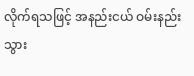လိုက်ရသဖြင့် အနည်းငယ် ဝမ်းနည်းသွား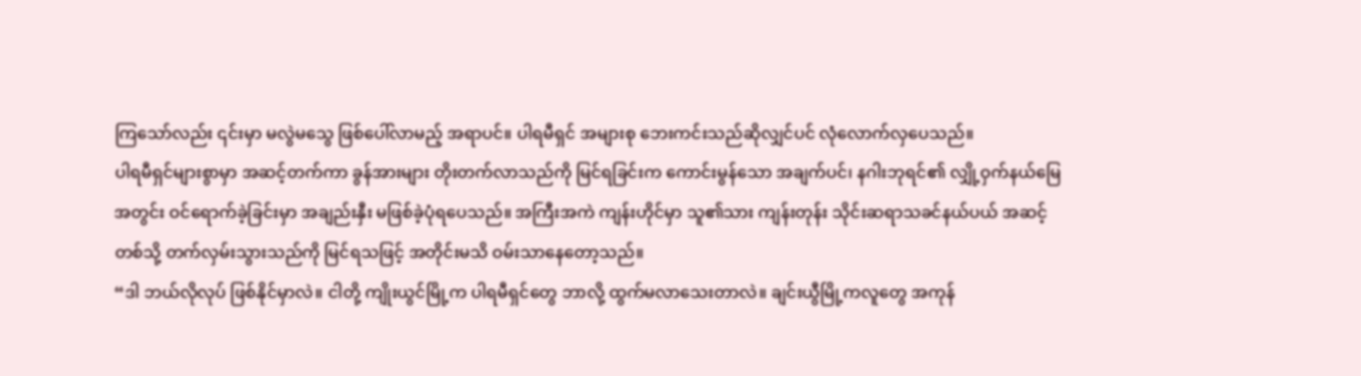ကြသော်လည်း ၎င်းမှာ မလွဲမသွေ ဖြစ်ပေါ်လာမည့် အရာပင်။ ပါရမီရှင် အများစု ဘေးကင်းသည်ဆိုလျှင်ပင် လုံလောက်လှပေသည်။
ပါရမီရှင်များစွာမှာ အဆင့်တက်ကာ ခွန်အားများ တိုးတက်လာသည်ကို မြင်ရခြင်းက ကောင်းမွန်သော အချက်ပင်၊ နဂါးဘုရင်၏ လျှို့ဝှက်နယ်မြေအတွင်း ဝင်ရောက်ခဲ့ခြင်းမှာ အချည်းနှီး မဖြစ်ခဲ့ပုံရပေသည်။ အကြီးအကဲ ကျန်းဟိုင်မှာ သူ၏သား ကျန်းတုန်း သိုင်းဆရာသခင်နယ်ပယ် အဆင့်တစ်သို့ တက်လှမ်းသွားသည်ကို မြင်ရသဖြင့် အတိုင်းမသိ ဝမ်းသာနေတော့သည်။
“ဒါ ဘယ်လိုလုပ် ဖြစ်နိုင်မှာလဲ။ ငါတို့ ကျိုးယွင်မြို့က ပါရမီရှင်တွေ ဘာလို့ ထွက်မလာသေးတာလဲ။ ချင်းယွီမြို့ကလူတွေ အကုန်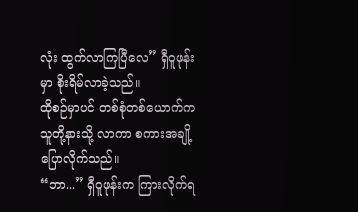လုံး ထွက်လာကြပြီလေ” ရှီဝူဖုန်းမှာ စိုးရိမ်လာခဲ့သည်။
ထိုစဉ်မှာပင် တစ်စုံတစ်ယောက်က သူတို့နားသို့ လာကာ စကားအချို့ ပြောလိုက်သည်။
“ဘာ...” ရှီဝူဖုန်းက ကြားလိုက်ရ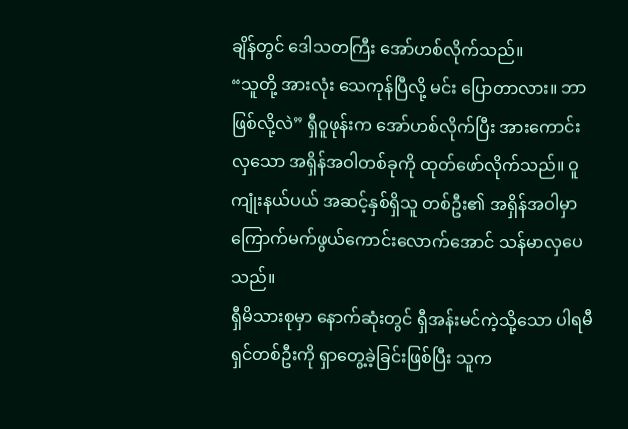ချိန်တွင် ဒေါသတကြီး အော်ဟစ်လိုက်သည်။
“သူတို့ အားလုံး သေကုန်ပြီလို့ မင်း ပြောတာလား။ ဘာဖြစ်လို့လဲ” ရှီဝူဖုန်းက အော်ဟစ်လိုက်ပြီး အားကောင်းလှသော အရှိန်အဝါတစ်ခုကို ထုတ်ဖော်လိုက်သည်။ ဝူကျုံးနယ်ပယ် အဆင့်နှစ်ရှိသူ တစ်ဦး၏ အရှိန်အဝါမှာ ကြောက်မက်ဖွယ်ကောင်းလောက်အောင် သန်မာလှပေသည်။
ရှီမိသားစုမှာ နောက်ဆုံးတွင် ရှီအန်းမင်ကဲ့သို့သော ပါရမီရှင်တစ်ဦးကို ရှာတွေ့ခဲ့ခြင်းဖြစ်ပြီး သူက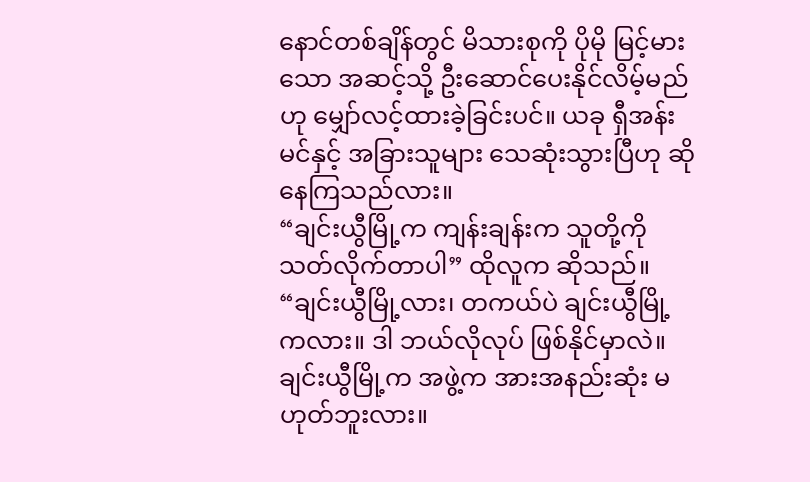နောင်တစ်ချိန်တွင် မိသားစုကို ပိုမို မြင့်မားသော အဆင့်သို့ ဦးဆောင်ပေးနိုင်လိမ့်မည်ဟု မျှော်လင့်ထားခဲ့ခြင်းပင်။ ယခု ရှီအန်းမင်နှင့် အခြားသူများ သေဆုံးသွားပြီဟု ဆိုနေကြသည်လား။
“ချင်းယွီမြို့က ကျန်းချန်းက သူတို့ကို သတ်လိုက်တာပါ” ထိုလူက ဆိုသည်။
“ချင်းယွီမြို့လား၊ တကယ်ပဲ ချင်းယွီမြို့ကလား။ ဒါ ဘယ်လိုလုပ် ဖြစ်နိုင်မှာလဲ။ ချင်းယွီမြို့က အဖွဲ့က အားအနည်းဆုံး မဟုတ်ဘူးလား။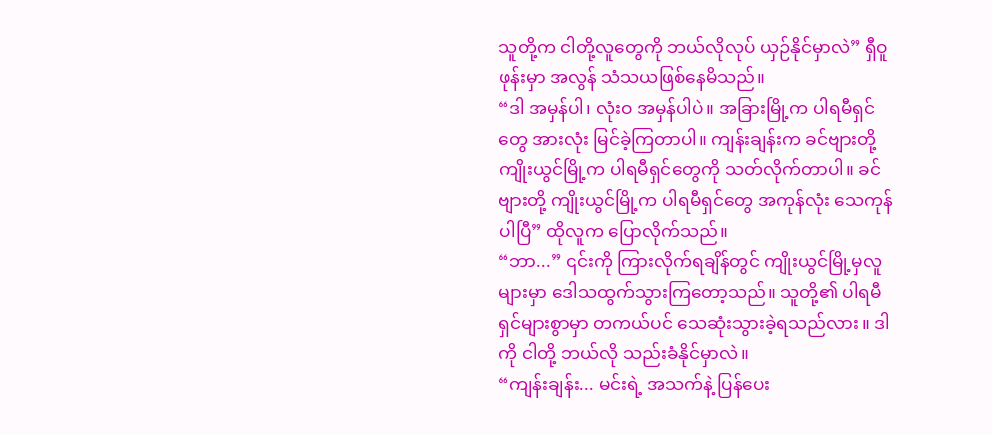သူတို့က ငါတို့လူတွေကို ဘယ်လိုလုပ် ယှဉ်နိုင်မှာလဲ” ရှီဝူဖုန်းမှာ အလွန် သံသယဖြစ်နေမိသည်။
“ဒါ အမှန်ပါ၊ လုံးဝ အမှန်ပါပဲ။ အခြားမြို့က ပါရမီရှင်တွေ အားလုံး မြင်ခဲ့ကြတာပါ။ ကျန်းချန်းက ခင်ဗျားတို့ ကျိုးယွင်မြို့က ပါရမီရှင်တွေကို သတ်လိုက်တာပါ။ ခင်ဗျားတို့ ကျိုးယွင်မြို့က ပါရမီရှင်တွေ အကုန်လုံး သေကုန်ပါပြီ” ထိုလူက ပြောလိုက်သည်။
“ဘာ...” ၎င်းကို ကြားလိုက်ရချိန်တွင် ကျိုးယွင်မြို့မှလူများမှာ ဒေါသထွက်သွားကြတော့သည်။ သူတို့၏ ပါရမီရှင်များစွာမှာ တကယ်ပင် သေဆုံးသွားခဲ့ရသည်လား။ ဒါကို ငါတို့ ဘယ်လို သည်းခံနိုင်မှာလဲ။
“ကျန်းချန်း... မင်းရဲ့ အသက်နဲ့ ပြန်ပေး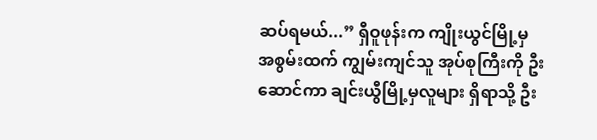ဆပ်ရမယ်...” ရှီဝူဖုန်းက ကျိုးယွင်မြို့မှ အစွမ်းထက် ကျွမ်းကျင်သူ အုပ်စုကြီးကို ဦးဆောင်ကာ ချင်းယွီမြို့မှလူများ ရှိရာသို့ ဦး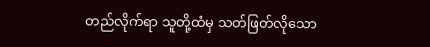တည်လိုက်ရာ သူတို့ထံမှ သတ်ဖြတ်လိုသော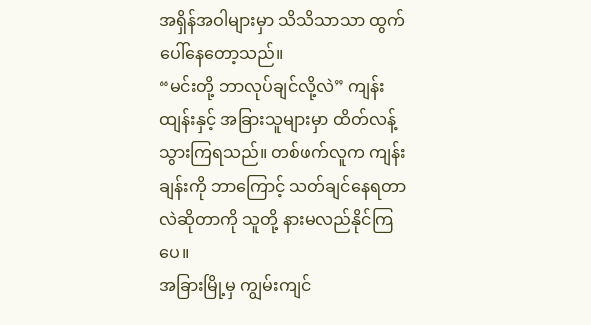အရှိန်အဝါများမှာ သိသိသာသာ ထွက်ပေါ်နေတော့သည်။
“မင်းတို့ ဘာလုပ်ချင်လို့လဲ” ကျန်းထျန်းနှင့် အခြားသူများမှာ ထိတ်လန့်သွားကြရသည်။ တစ်ဖက်လူက ကျန်းချန်းကို ဘာကြောင့် သတ်ချင်နေရတာလဲဆိုတာကို သူတို့ နားမလည်နိုင်ကြပေ။
အခြားမြို့မှ ကျွမ်းကျင်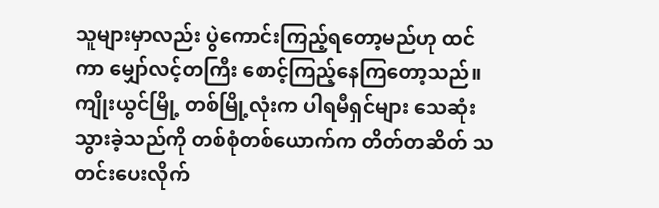သူများမှာလည်း ပွဲကောင်းကြည့်ရတော့မည်ဟု ထင်ကာ မျှော်လင့်တကြီး စောင့်ကြည့်နေကြတော့သည်။ ကျိုးယွင်မြို့ တစ်မြို့လုံးက ပါရမီရှင်များ သေဆုံးသွားခဲ့သည်ကို တစ်စုံတစ်ယောက်က တိတ်တဆိတ် သတင်းပေးလိုက်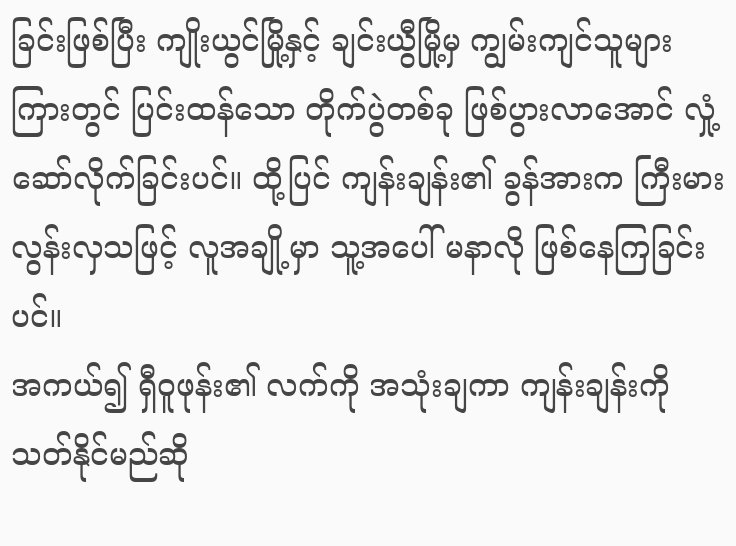ခြင်းဖြစ်ပြီး ကျိုးယွင်မြို့နှင့် ချင်းယွီမြို့မှ ကျွမ်းကျင်သူများကြားတွင် ပြင်းထန်သော တိုက်ပွဲတစ်ခု ဖြစ်ပွားလာအောင် လှုံ့ဆော်လိုက်ခြင်းပင်။ ထို့ပြင် ကျန်းချန်း၏ ခွန်အားက ကြီးမားလွန်းလှသဖြင့် လူအချို့မှာ သူ့အပေါ် မနာလို ဖြစ်နေကြခြင်းပင်။
အကယ်၍ ရှီဝူဖုန်း၏ လက်ကို အသုံးချကာ ကျန်းချန်းကို သတ်နိုင်မည်ဆို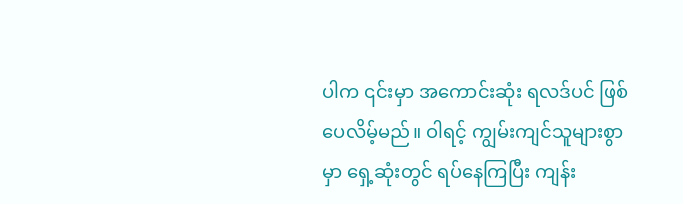ပါက ၎င်းမှာ အကောင်းဆုံး ရလဒ်ပင် ဖြစ်ပေလိမ့်မည်။ ဝါရင့် ကျွမ်းကျင်သူများစွာမှာ ရှေ့ဆုံးတွင် ရပ်နေကြပြီး ကျန်း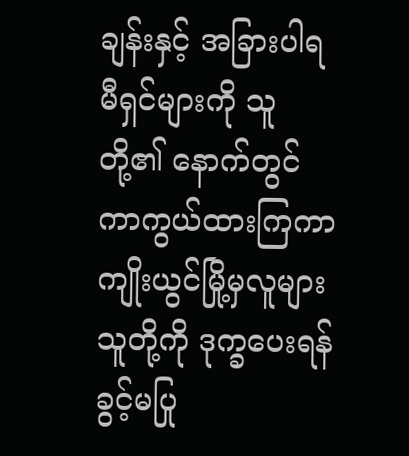ချန်းနှင့် အခြားပါရမီရှင်များကို သူတို့၏ နောက်တွင် ကာကွယ်ထားကြကာ ကျိုးယွင်မြို့မှလူများ သူတို့ကို ဒုက္ခပေးရန် ခွင့်မပြု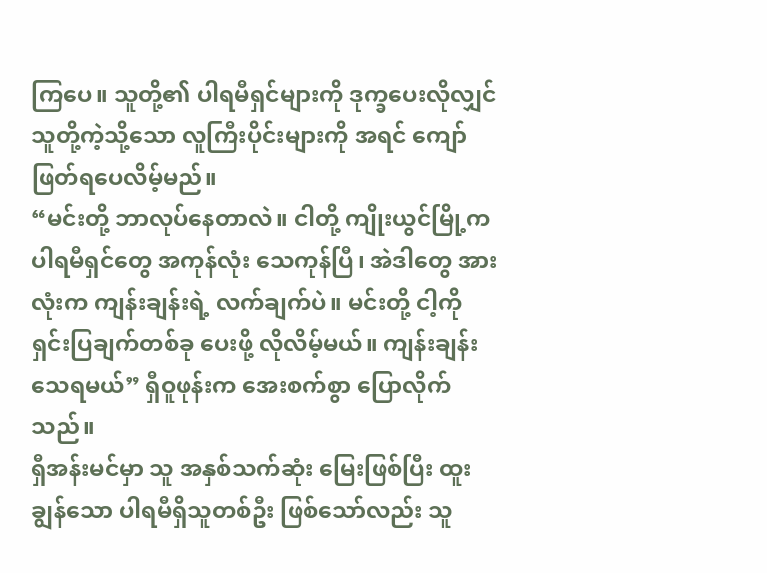ကြပေ။ သူတို့၏ ပါရမီရှင်များကို ဒုက္ခပေးလိုလျှင် သူတို့ကဲ့သို့သော လူကြီးပိုင်းများကို အရင် ကျော်ဖြတ်ရပေလိမ့်မည်။
“မင်းတို့ ဘာလုပ်နေတာလဲ။ ငါတို့ ကျိုးယွင်မြို့က ပါရမီရှင်တွေ အကုန်လုံး သေကုန်ပြီ၊ အဲဒါတွေ အားလုံးက ကျန်းချန်းရဲ့ လက်ချက်ပဲ။ မင်းတို့ ငါ့ကို ရှင်းပြချက်တစ်ခု ပေးဖို့ လိုလိမ့်မယ်။ ကျန်းချန်း သေရမယ်” ရှီဝူဖုန်းက အေးစက်စွာ ပြောလိုက်သည်။
ရှီအန်းမင်မှာ သူ အနှစ်သက်ဆုံး မြေးဖြစ်ပြီး ထူးချွန်သော ပါရမီရှိသူတစ်ဦး ဖြစ်သော်လည်း သူ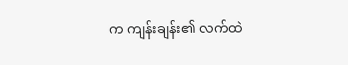က ကျန်းချန်း၏ လက်ထဲ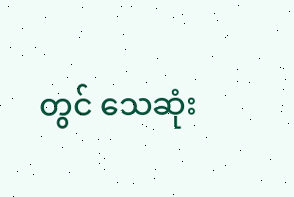တွင် သေဆုံး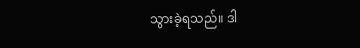သွားခဲ့ရသည်။ ဒါ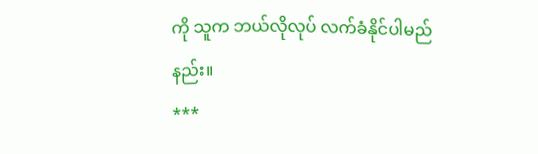ကို သူက ဘယ်လိုလုပ် လက်ခံနိုင်ပါမည်နည်း။
***